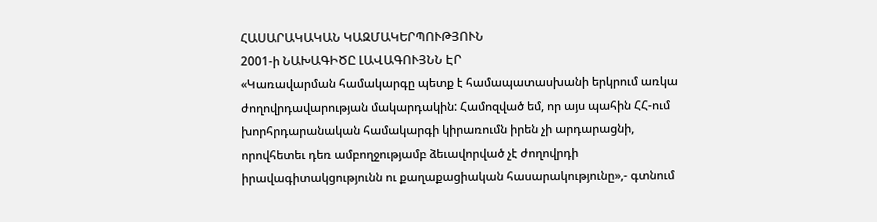ՀԱՍԱՐԱԿԱԿԱՆ ԿԱԶՄԱԿԵՐՊՈՒԹՅՈՒՆ
2001-ի ՆԱԽԱԳԻԾԸ ԼԱՎԱԳՈՒՅՆՆ ԷՐ
«Կառավարման համակարգը պետք է համապատասխանի երկրում առկա ժողովրդավարության մակարդակին: Համոզված եմ, որ այս պահին ՀՀ-ում խորհրդարանական համակարգի կիրառումն իրեն չի արդարացնի, որովհետեւ դեռ ամբողջությամբ ձեւավորված չէ ժողովրդի իրավագիտակցությունն ու քաղաքացիական հասարակությունը»,- գտնում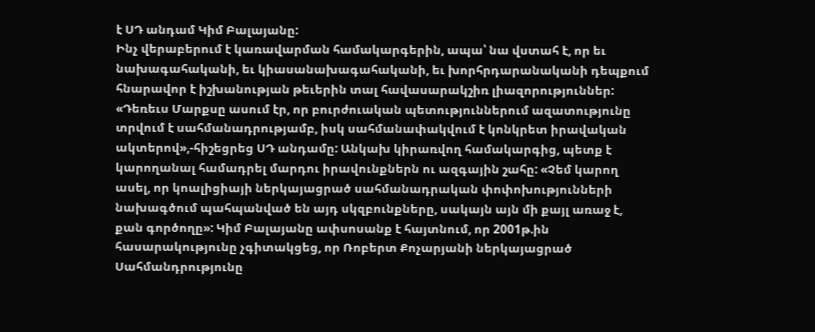է ՍԴ անդամ Կիմ Բալայանը:
Ինչ վերաբերում է կառավարման համակարգերին, ապա՝ նա վստահ է, որ եւ նախագահականի, եւ կիասանախագահականի, եւ խորհրդարանականի դեպքում հնարավոր է իշխանության թեւերին տալ հավասարակշիռ լիազորություններ: «Դեռեւս Մարքսը ասում էր, որ բուրժուական պետություններում ազատությունը տրվում է սահմանադրությամբ, իսկ սահմանափակվում է կոնկրետ իրավական ակտերով»,-հիշեցրեց ՍԴ անդամը: Անկախ կիրառվող համակարգից, պետք է կարողանալ համադրել մարդու իրավունքներն ու ազգային շահը: «Չեմ կարող ասել, որ կոալիցիայի ներկայացրած սահմանադրական փոփոխությունների նախագծում պահպանված են այդ սկզբունքները, սակայն այն մի քայլ առաջ է, քան գործողը»: Կիմ Բալայանը ափսոսանք է հայտնում, որ 2001թ.ին հասարակությունը չգիտակցեց, որ Ռոբերտ Քոչարյանի ներկայացրած Սահմանդրությունը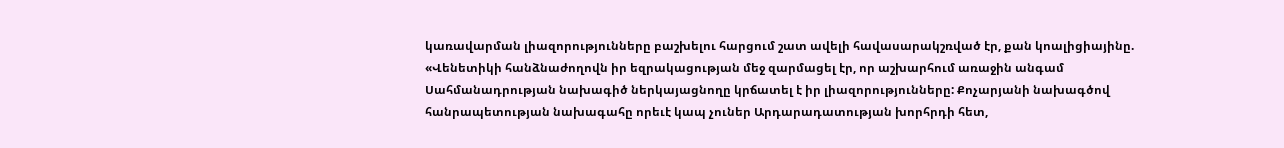կառավարման լիազորությունները բաշխելու հարցում շատ ավելի հավասարակշռված էր, քան կոալիցիայինը. «Վենետիկի հանձնաժողովն իր եզրակացության մեջ զարմացել էր, որ աշխարհում առաջին անգամ Սահմանադրության նախագիծ ներկայացնողը կրճատել է իր լիազորությունները: Քոչարյանի նախագծով հանրապետության նախագահը որեւէ կապ չուներ Արդարադատության խորհրդի հետ,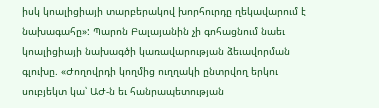իսկ կոալիցիայի տարբերակով խորհուրդը ղեկավարում է նախագահը»: Պարոն Բալայանին չի գոհացնում նաեւ կոալիցիայի նախագծի կառավարության ձեւավորման գլուխը. «Ժողովրդի կողմից ուղղակի ընտրվող երկու սուբյեկտ կա՝ ԱԺ-ն եւ հանրապետության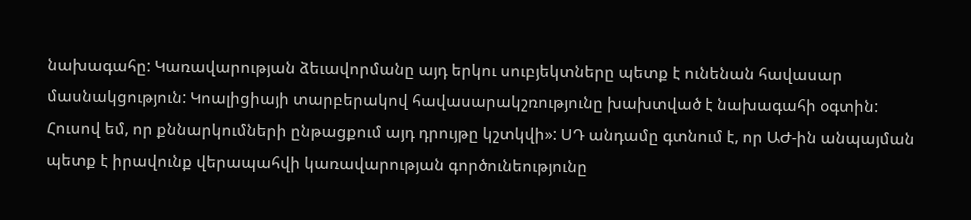նախագահը: Կառավարության ձեւավորմանը այդ երկու սուբյեկտները պետք է ունենան հավասար մասնակցություն: Կոալիցիայի տարբերակով հավասարակշռությունը խախտված է նախագահի օգտին: Հուսով եմ, որ քննարկումների ընթացքում այդ դրույթը կշտկվի»: ՍԴ անդամը գտնում է, որ ԱԺ-ին անպայման պետք է իրավունք վերապահվի կառավարության գործունեությունը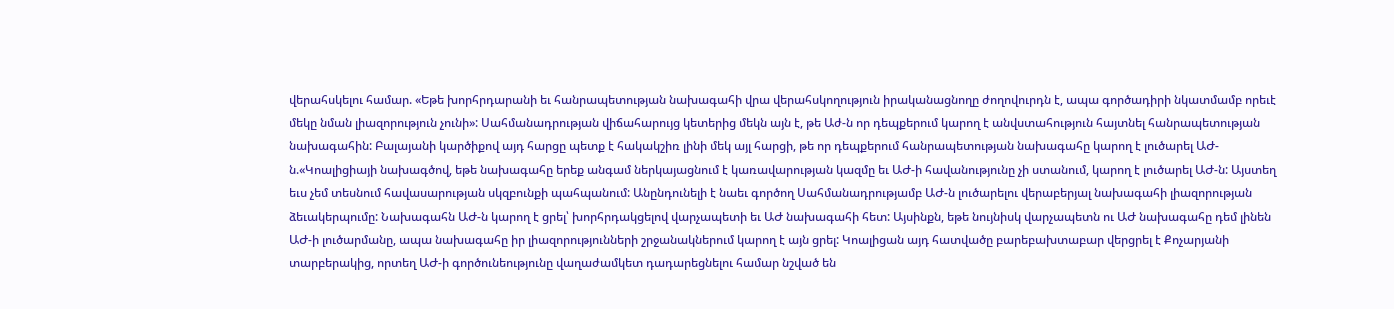վերահսկելու համար. «Եթե խորհրդարանի եւ հանրապետության նախագահի վրա վերահսկողություն իրականացնողը ժողովուրդն է, ապա գործադիրի նկատմամբ որեւէ մեկը նման լիազորություն չունի»: Սահմանադրության վիճահարույց կետերից մեկն այն է, թե Աժ-ն որ դեպքերում կարող է անվստահություն հայտնել հանրապետության նախագահին: Բալայանի կարծիքով այդ հարցը պետք է հակակշիռ լինի մեկ այլ հարցի, թե որ դեպքերում հանրապետության նախագահը կարող է լուծարել ԱԺ-ն.«Կոալիցիայի նախագծով, եթե նախագահը երեք անգամ ներկայացնում է կառավարության կազմը եւ ԱԺ-ի հավանությունը չի ստանում, կարող է լուծարել ԱԺ-ն: Այստեղ եւս չեմ տեսնում հավասարության սկզբունքի պահպանում: Անընդունելի է նաեւ գործող Սահմանադրությամբ ԱԺ-ն լուծարելու վերաբերյալ նախագահի լիազորության ձեւակերպումը: Նախագահն ԱԺ-ն կարող է ցրել՝ խորհրդակցելով վարչապետի եւ ԱԺ նախագահի հետ: Այսինքն, եթե նույնիսկ վարչապետն ու ԱԺ նախագահը դեմ լինեն ԱԺ-ի լուծարմանը, ապա նախագահը իր լիազորությունների շրջանակներում կարող է այն ցրել: Կոալիցան այդ հատվածը բարեբախտաբար վերցրել է Քոչարյանի տարբերակից, որտեղ ԱԺ-ի գործունեությունը վաղաժամկետ դադարեցնելու համար նշված են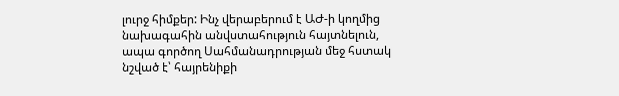լուրջ հիմքեր: Ինչ վերաբերում է ԱԺ-ի կողմից նախագահին անվստահություն հայտնելուն, ապա գործող Սահմանադրության մեջ հստակ նշված է՝ հայրենիքի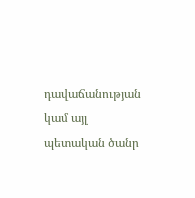դավաճանության կամ այլ պետական ծանր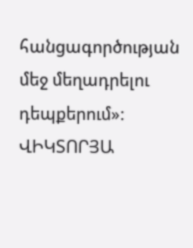հանցագործության մեջ մեղադրելու դեպքերում»:
ՎԻԿՏՈՐՅԱ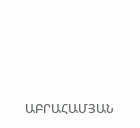ԱԲՐԱՀԱՄՅԱՆ